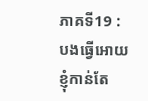ភាគទី19 : បងធ្វើអោយខ្ញុំកាន់តែ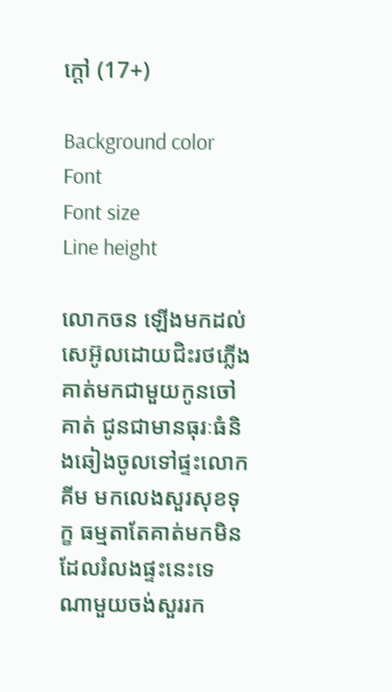ក្តៅ (17+)

Background color
Font
Font size
Line height

លោកចន ឡើងមកដល់សេអ៊ូលដោយជិះរថភ្លើង គាត់មកជាមួយកូនចៅគាត់ ជូនជាមានធុរៈធំនិងឆៀងចូលទៅផ្ទះលោក គីម មកលេងសួរសុខទុក្ខ ធម្មតាតែគាត់មកមិនដែលរំលងផ្ទះនេះទេ ណាមួយចង់សួររក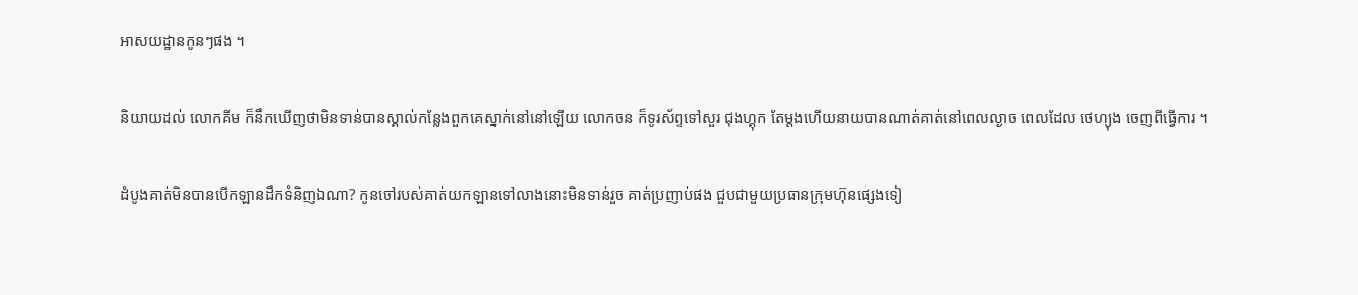អាសយដ្ឋានកូនៗផង ។

និយាយដល់ លោកគីម ក៏នឹកឃើញថាមិនទាន់បានស្គាល់កន្លែងពួកគេស្នាក់នៅនៅឡើយ លោកចន ក៏ទូរស័ព្ទទៅសួរ ជុងហ្គុក តែម្តងហើយនាយបានណាត់គាត់នៅពេលល្ងាច ពេលដែល ថេហ្យុង ចេញពីធ្វើការ ។

ដំបូងគាត់មិនបានបើកឡានដឹកទំនិញឯណា? កូនចៅរបស់គាត់យកឡានទៅលាងនោះមិនទាន់រួច គាត់ប្រញាប់ផង ជួបជាមួយប្រធានក្រុមហ៊ុនផ្សេងទៀ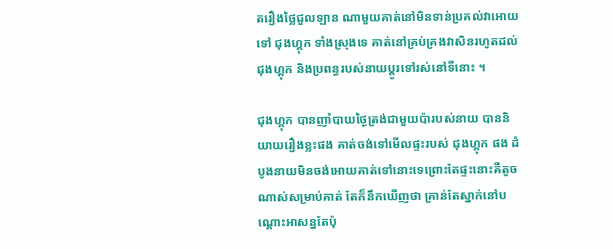តរឿងថ្លៃជួលឡាន ណាមួយគាត់នៅមិនទាន់ប្រគល់វាអោយទៅ ជុងហ្គុក ទាំងស្រុងទេ គាត់នៅគ្រប់គ្រងវាសិនរហូតដល់ ជុងហ្គុក និងប្រពន្ធរបស់នាយប្តូរទៅរស់នៅទីនោះ ។

ជុងហ្គុក បានញាំបាយថ្ងៃត្រង់ជាមួយប៉ារបស់នាយ បាននិយាយរឿងខ្លះផង គាត់ចង់ទៅមើលផ្ទះរបស់ ជុងហ្គុក ផង ដំបូងនាយមិនចង់អោយគាត់ទៅនោះទេព្រោះតែផ្ទះនោះគឺតូចណាស់សម្រាប់គាត់ តែក៏នឹកឃើញថា គ្រាន់តែស្នាក់នៅបណ្តោះអាសន្នតែប៉ុ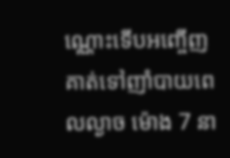ណ្ណោះទើបអញ្ចើញគាត់ទៅញាំបាយពេលល្ងាច ម៉ោង 7 នា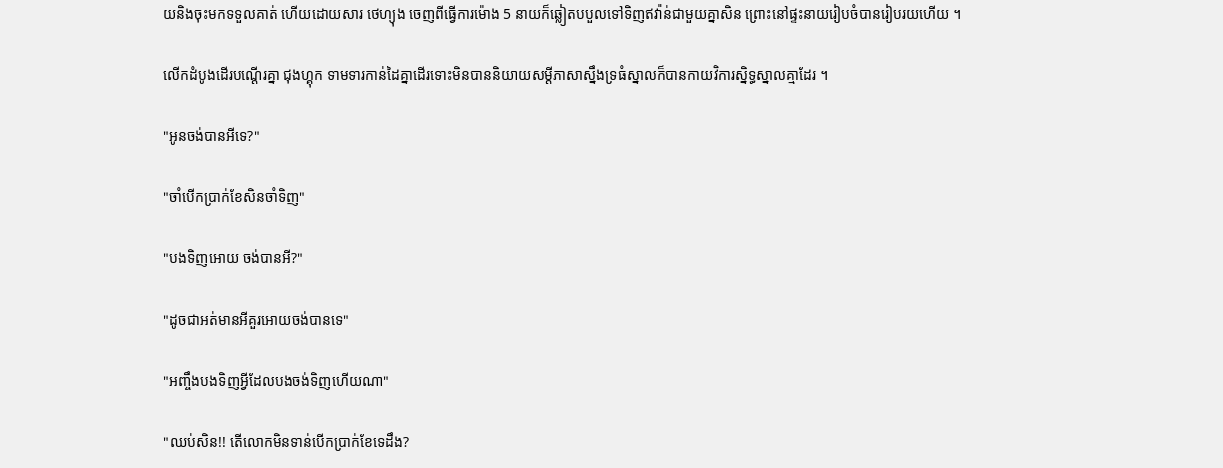យនិងចុះមកទទួលគាត់ ហើយដោយសារ ថេហ្យុង ចេញពីធ្វើការម៉ោង 5 នាយក៏ឆ្លៀតបបួលទៅទិញឥវ៉ាន់ជាមួយគ្នាសិន ព្រោះនៅផ្ទះនាយរៀបចំបានរៀបរយហើយ ។

លើកដំបូងដើរបណ្តើរគ្នា ជុងហ្គុក ទាមទារកាន់ដៃគ្នាដើរទោះមិនបាននិយាយសម្តីភាសាស្នឹងទ្រធំស្នាលក៏បានកាយវិការស្និទ្ធស្នាលគ្មាដែរ ។

"អូនចង់បានអីទេ?"

"ចាំបើកប្រាក់ខែសិនចាំទិញ"

"បងទិញអោយ ចង់បានអី?"

"ដូចជាអត់មានអីគួរអោយចង់បានទេ"

"អញ្ចឹងបងទិញអ្វីដែលបងចង់ទិញហើយណា"

"ឈប់សិន!! តើលោកមិនទាន់បើកប្រាក់ខែទេដឹង?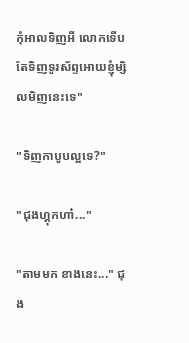កុំអាលទិញអី លោកទើបតែទិញទូរស័ព្ទអោយខ្ញុំម្សិលមិញនេះទេ"

"ទិញកាបូបល្អទេ?"

"ជុងហ្គុកហា៎..."

"តាមមក ខាងនេះ..." ជុង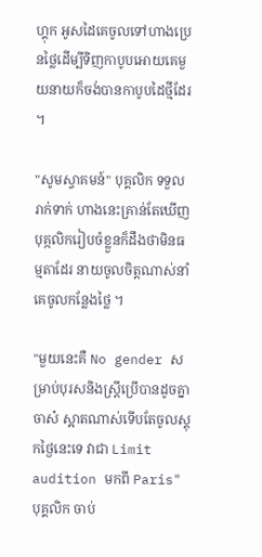ហ្គុក អូសដៃគេចូលទៅហាងប្រេនថ្លៃដើម្បីទិញកាបូបអោយគេមួយនាយក៏ចង់បានកាបូបដៃថ្មីដែរ ។

"សូមស្វាគមន៍" បុគ្គលិក ទទួលរាក់ទាក់ ហាងនេះគ្រាន់តែឃើញបុគ្កលិករៀបចំខ្លួនក៏ដឹងថាមិនធម្មតាដែរ នាយចូលចិត្តណាស់នាំគេចូលកន្លែងថ្លៃ ។

"មួយនេះគឺ No gender សម្រាប់បុរសនិងស្ត្រីប្រើបានដូចគ្នាចាស៎ ស្អាតណាស់ទើបតែចូលស្តុកថ្ងៃនេះទេ វាជា Limit audition មកពី Paris" បុគ្គលិក ចាប់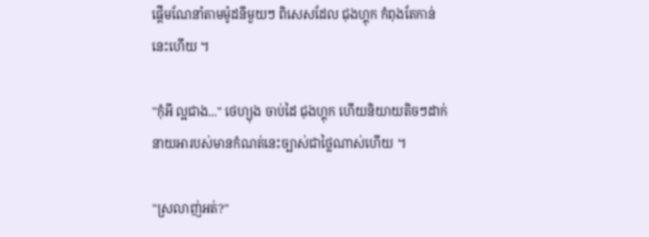ផ្តើមណែនាំតាមម៉ូដនីមួយៗ ពិសេសដែល ជុងហ្គុក កំពុងតែកាន់នេះហើយ ។

"កុំអី ល្អជាង..." ថេហ្យុង ចាប់ដៃ ជុងហ្គុក ហើយនិយាយតិចៗដាក់នាយអារបស់មានកំណត់នេះច្បាស់ជាថ្លៃណាស់ហើយ ។

"ស្រលាញ់អត់?"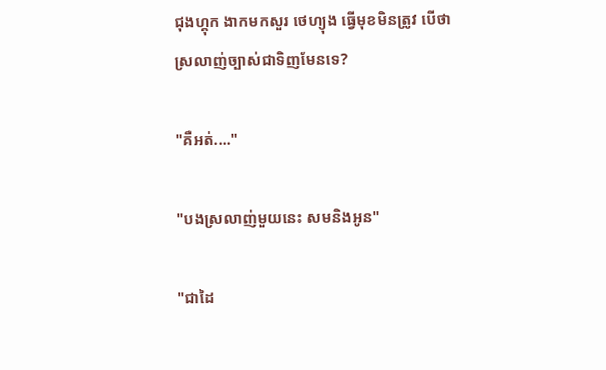ជុងហ្គុក ងាកមកសួរ ថេហ្យុង ធ្វើមុខមិនត្រូវ បើថាស្រលាញ់ច្បាស់ជាទិញមែនទេ?

"គឺអត់...."

"បងស្រលាញ់មួយនេះ សមនិងអូន"

"ជាដៃ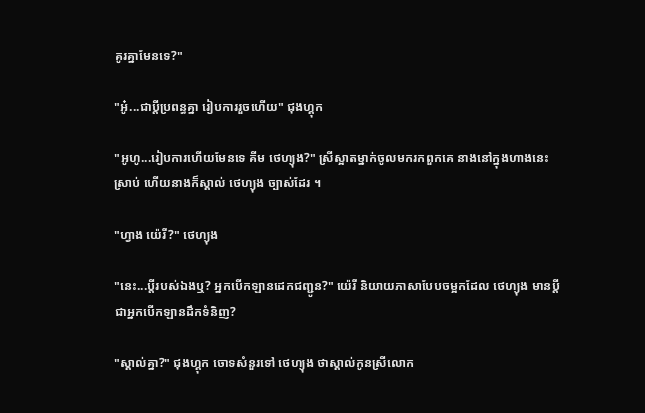គូរគ្នាមែនទេ?"

"អូ៎...ជាប្តីប្រពន្ធគ្នា រៀបការរួចហើយ" ជុងហ្គុក

"អូហូ...រៀបការហើយមែនទេ គីម ថេហ្យុង?" ស្រីស្អាតម្នាក់ចូលមករកពួកគេ នាងនៅក្នុងហាងនេះស្រាប់ ហើយនាងក៏ស្គាល់ ថេហ្យុង ច្បាស់ដែរ ។

"ហ្វាង យ៉េរី?" ថេហ្យុង

"នេះ...ប្តីរបស់ឯងឬ? អ្នកបើកឡានដេកជញ្ជូន?" យ៉េរី និយាយភាសាបែបចម្អកដែល ថេហ្យុង មានប្តីជាអ្នកបើកឡានដឹកទំនិញ?

"ស្គាល់គ្នា?" ជុងហ្គុក ចោទសំនួរទៅ ថេហ្យុង ថាស្គាល់កូនស្រីលោក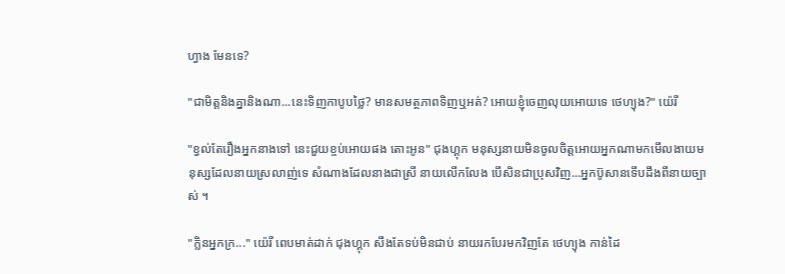ហ្វាង មែនទេ?

"ជាមិត្តនិងគ្នានិងណា...នេះទិញកាបូបថ្លៃ? មានសមត្ថភាពទិញឬអត់? អោយខ្ញុំចេញលុយអោយទេ ថេហ្យុង?" យ៉េរី

"ខ្វល់តែរឿងអ្នកនាងទៅ នេះជួយខ្ចប់អោយផង តោះអូន" ជុងហ្គុក មនុស្សនាយមិនចូលចិត្តអោយអ្នកណាមកមើលងាយមនុស្សដែលនាយស្រលាញ់ទេ សំណាងដែលនាងជាស្រី នាយលើកលែង បើសិនជាប្រុសវិញ...អ្នកប៊ូសានទើបដឹងពីនាយច្បាស់ ។

"ក្លិនអ្នកក្រ..." យ៉េរី ពេបមាត់ដាក់ ជុងហ្គុក សឹងតែទប់មិនជាប់ នាយរកបែរមកវិញតែ ថេហ្យុង កាន់ដៃ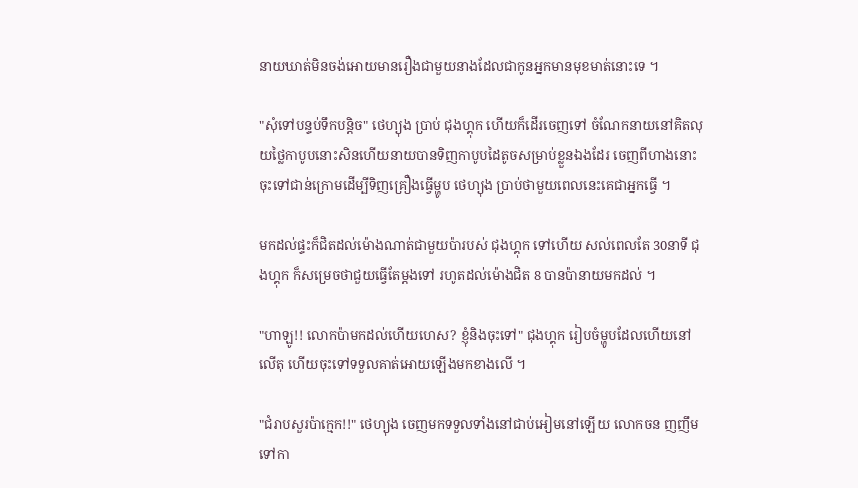នាយឃាត់មិនចង់អោយមានរឿងជាមួយនាងដែលជាកូនអ្នកមានមុខមាត់នោះទេ ។

"សុំទៅបន្ទប់ទឹកបន្តិច" ថេហ្យុង ប្រាប់ ជុងហ្គុក ហើយក៏ដើរចេញទៅ ចំណែកនាយនៅគិតលុយថ្លៃកាបូបនោះសិនហើយនាយបានទិញកាបូបដៃតូចសម្រាប់ខ្លួនឯងដែរ ចេញពីហាងនោះចុះទៅជាន់ក្រោមដើម្បីទិញគ្រឿងធ្វើម្ហូប ថេហ្យុង ប្រាប់ថាមួយពេលនេះគេជាអ្នកធ្វើ ។

មកដល់ផ្ទះក៏ជិតដល់ម៉ោងណាត់ជាមួយប៉ារបស់ ជុងហ្គុក ទៅហើយ សល់ពេលតែ 30នាទី ជុងហ្គុក ក៏សម្រេចថាជួយធ្វើតែម្តងទៅ រហូតដល់ម៉ោងជិត 8 បានប៉ានាយមកដល់ ។

"ហាឡូ!! លោកប៉ាមកដល់ហើយហេស? ខ្ញុំនិងចុះទៅ" ជុងហ្គុក រៀបចំម្ហូបដែលហើយនៅលើតុ ហើយចុះទៅទទួលគាត់អោយឡើងមកខាងលើ ។

"ជំរាបសួរប៉ាក្មេក!!" ថេហ្យុង ចេញមកទទួលទាំងនៅជាប់អៀមនៅឡើយ លោកចន ញញឹមទៅកា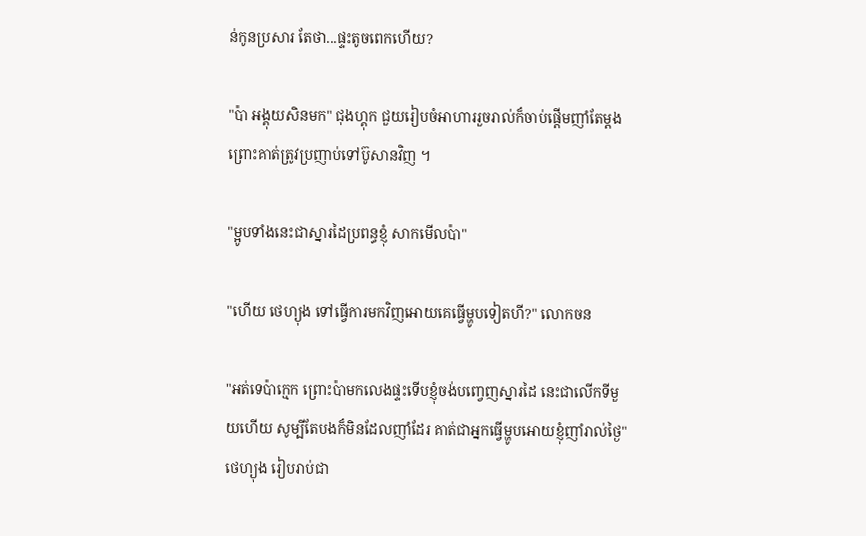ន់កូនប្រសារ តែថា...ផ្ទះតូចពេកហើយ?

"ប៉ា អង្គុយសិនមក" ជុងហ្គុក ជួយរៀបចំអាហាររួចរាល់ក៏ចាប់ផ្តើមញាំតែម្តងព្រោះគាត់ត្រូវប្រញាប់ទៅប៊ូសានវិញ ។

"ម្អូបទាំងនេះជាស្នារដៃប្រពន្ធខ្ញុំ សាកមើលប៉ា"

"ហើយ ថេហ្យុង ទៅធ្វើការមកវិញអោយគេធ្វើម្ហូបទៀតហី?" លោកចន

"អត់ទេប៉ាក្មេក ព្រោះប៉ាមកលេងផ្ទះទើបខ្ញុំចង់បញ្វេញស្នារដៃ នេះជាលើកទីមួយហើយ សូម្បីតែបងក៏មិនដែលញាំដែរ គាត់ជាអ្នកធ្វើម្ហូបអោយខ្ញុំញាំរាល់ថ្ងៃ" ថេហ្យុង រៀបរាប់ជា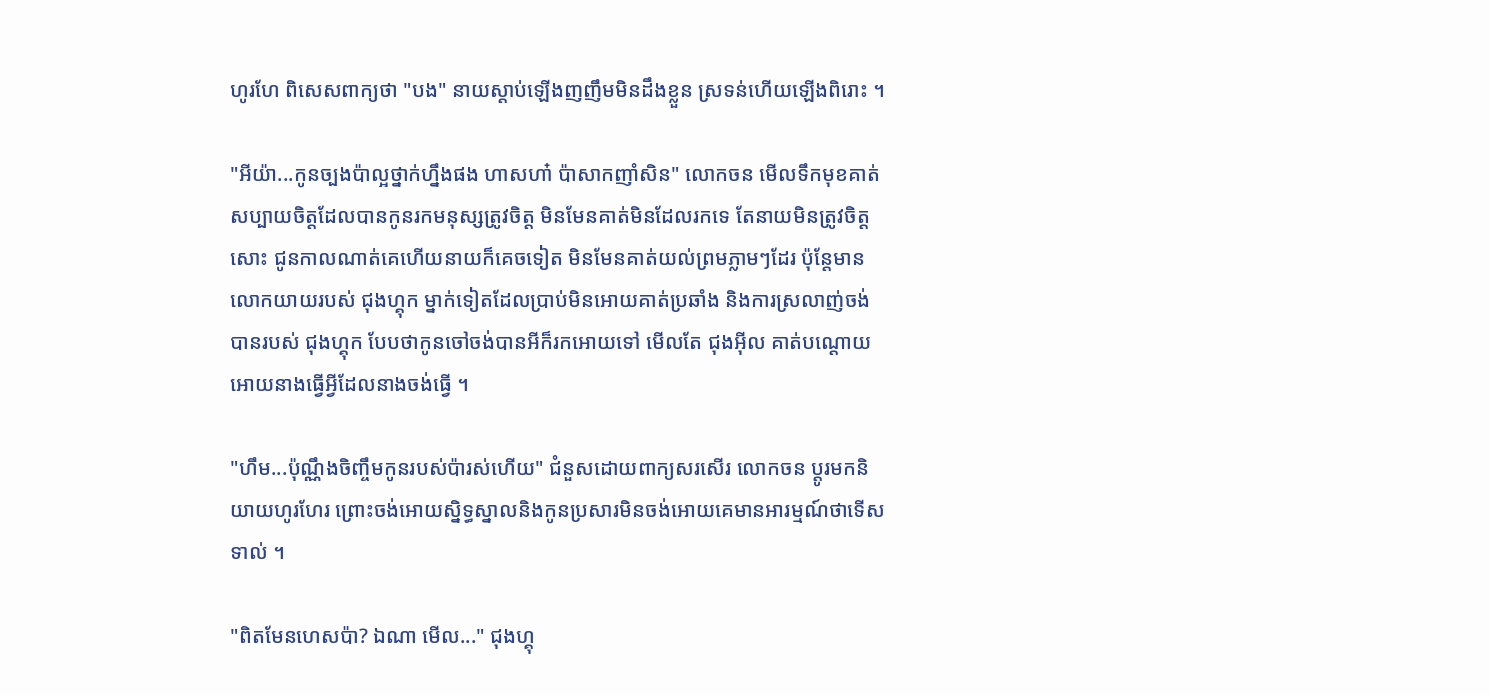ហូរហែ ពិសេសពាក្យថា "បង" នាយស្តាប់ឡើងញញឹមមិនដឹងខ្លួន ស្រទន់ហើយឡើងពិរោះ ។

"អីយ៉ា...កូនច្បងប៉ាល្អថ្នាក់ហ្នឹងផង ហាសហា៎ ប៉ាសាកញាំសិន" លោកចន មើលទឹកមុខគាត់សប្បាយចិត្តដែលបានកូនរកមនុស្សត្រូវចិត្ត មិនមែនគាត់មិនដែលរកទេ តែនាយមិនត្រូវចិត្តសោះ ជូនកាលណាត់គេហើយនាយក៏គេចទៀត មិនមែនគាត់យល់ព្រមភ្លាមៗដែរ ប៉ុន្តែមានលោកយាយរបស់ ជុងហ្គុក ម្នាក់ទៀតដែលប្រាប់មិនអោយគាត់ប្រឆាំង និងការស្រលាញ់ចង់បានរបស់ ជុងហ្គុក បែបថាកូនចៅចង់បានអីក៏រកអោយទៅ មើលតែ ជុងអុីល គាត់បណ្តោយអោយនាងធ្វើអ្វីដែលនាងចង់ធ្វើ ។

"ហឹម...ប៉ុណ្ណឹងចិញ្ចឹមកូនរបស់ប៉ារស់ហើយ" ជំនួសដោយពាក្យសរសើរ លោកចន ប្តូរមកនិយាយហូរហែរ ព្រោះចង់អោយស្និទ្ធស្នាលនិងកូនប្រសារមិនចង់អោយគេមានអារម្មណ៍ថាទើសទាល់ ។

"ពិតមែនហេសប៉ា? ឯណា មើល..." ជុងហ្គុ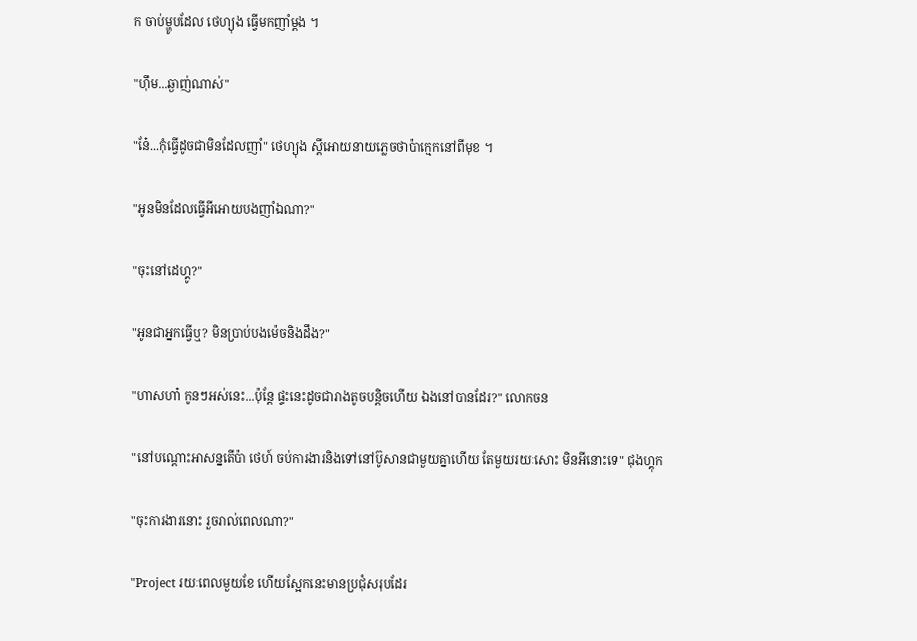ក ចាប់ម្ហូបដែល ថេហ្យុង ធ្វើមកញាំម្តង ។

"ហុឹម...ឆ្ងាញ់ណាស់"

"នែ៎...កុំធ្វើដូចជាមិនដែលញាំ" ថេហ្យុង ស្តីអោយនាយភ្លេចថាប៉ាក្មេកនៅពីមុខ ។

"អូនមិនដែលធ្វើអីអោយបងញាំឯណា?"

"ចុះនៅដេហ្គូ?"

"អូនជាអ្នកធ្វើឬ? មិនប្រាប់បងម៉េចនិងដឹង?"

"ហាសហា៎ កូនៗអស់នេះ...ប៉ុន្តែ ផ្ទះនេះដូចជារាងតូចបន្តិចហើយ ឯងនៅបានដែរ?" លោកចន

"នៅបណ្តោះអាសន្នតើប៉ា ថេហ៍ ចប់ការងារនិងទៅនៅប៊ូសានជាមួយគ្នាហើយ តែមួយរយៈសោះ មិនអីនោះទេ" ជុងហ្គុក

"ចុះការងារនោះ រួចរាល់ពេលណា?"

"Project រយៈពេលមួយខែ ហើយស្អែកនេះមានប្រជុំសរុបដែរ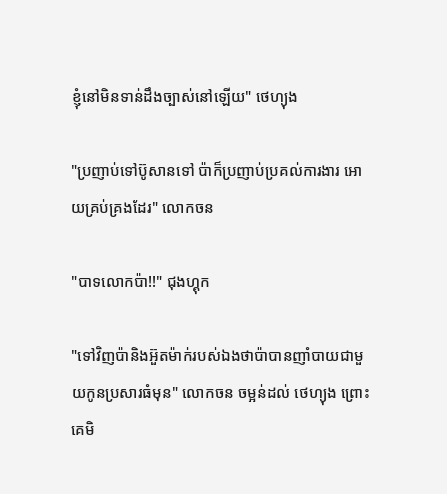ខ្ញុំនៅមិនទាន់ដឹងច្បាស់នៅឡើយ" ថេហ្យុង

"ប្រញាប់ទៅប៊ូសានទៅ ប៉ាក៏ប្រញាប់ប្រគល់ការងារ អោយគ្រប់គ្រងដែរ" លោកចន

"បាទលោកប៉ា!!" ជុងហ្គុក

"ទៅវិញប៉ានិងអ៊ួតម៉ាក់របស់ឯងថាប៉ាបានញាំបាយជាមួយកូនប្រសារធំមុន" លោកចន ចម្អន់ដល់ ថេហ្យុង ព្រោះគេមិ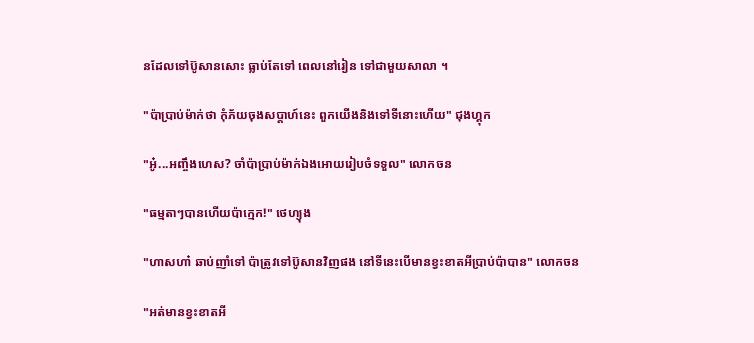នដែលទៅប៊ូសានសោះ ធ្លាប់តែទៅ ពេលនៅរៀន ទៅជាមួយសាលា ។

"ប៉ាប្រាប់ម៉ាក់ថា កុំភ័យចុងសប្តាហ៍នេះ ពួកយើងនិងទៅទីនោះហើយ" ជុងហ្គុក

"អូ៎...អញ្ចឹងហេស? ចាំប៉ាប្រាប់ម៉ាក់ឯងអោយរៀបចំទទួល" លោកចន

"ធម្មតាៗបានហើយប៉ាក្មេក!" ថេហ្យុង

"ហាសហា៎ ឆាប់ញាំទៅ ប៉ាត្រូវទៅប៊ូសានវិញផង នៅទីនេះបើមានខ្វះខាតអីប្រាប់ប៉ាបាន" លោកចន

"អត់មានខ្វះខាតអី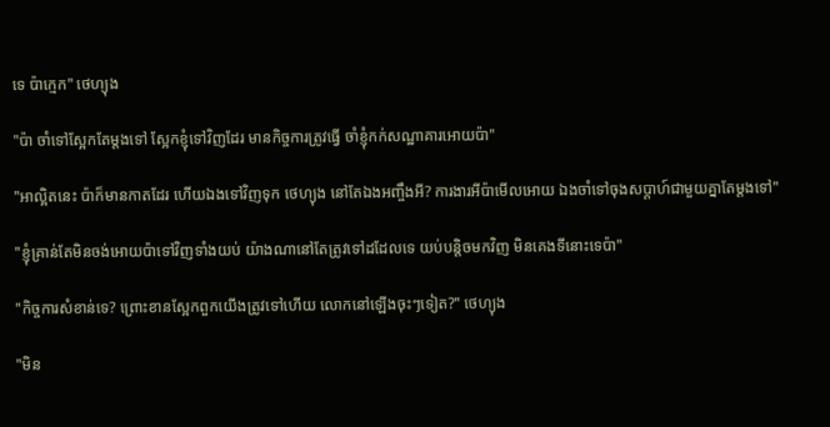ទេ ប៉ាក្មេក" ថេហ្យុង

"ប៉ា ចាំទៅស្អែកតែម្តងទៅ ស្អែកខ្ញុំទៅវិញដែរ មានកិច្ចការត្រូវធ្វើ ចាំខ្ញុំកក់សណ្ឋាគារអោយប៉ា"

"អាល្អិតនេះ ប៉ាក៏មានកាតដែរ ហើយឯងទៅវិញទុក ថេហ្យុង នៅតែឯងអញ្ចឹងអី? ការងារអីប៉ាមើលអោយ ឯងចាំទៅចុងសប្តាហ៍ជាមួយគ្នាតែម្តងទៅ"

"ខ្ញុំគ្រាន់តែមិនចង់អោយប៉ាទៅវិញទាំងយប់ យ៉ាងណានៅតែត្រូវទៅដដែលទេ យប់បន្តិចមកវិញ មិនគេងទីនោះទេប៉ា"

"កិច្ចការសំខាន់ទេ? ព្រោះខានស្អែកពួកយើងត្រូវទៅហើយ លោកនៅឡើងចុះៗទៀត?" ថេហ្យុង

"មិន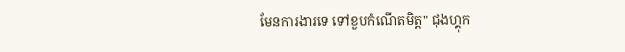មែនការងារទេ ទៅខួបកំណើតមិត្ត" ជុងហ្គុក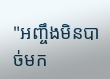"អញ្ចឹងមិនបាច់មក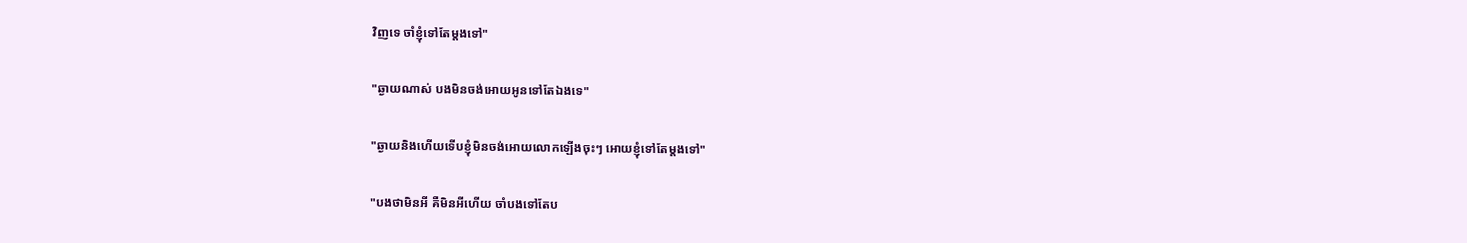វិញទេ ចាំខ្ញុំទៅតែម្តងទៅ"

"ឆ្ងាយណាស់ បងមិនចង់អោយអូនទៅតែឯងទេ"

"ឆ្ងាយនិងហើយទើបខ្ញុំមិនចង់អោយលោកឡើងចុះៗ អោយខ្ញុំទៅតែម្តងទៅ"

"បងថាមិនអី គឺមិនអីហើយ ចាំបងទៅតែប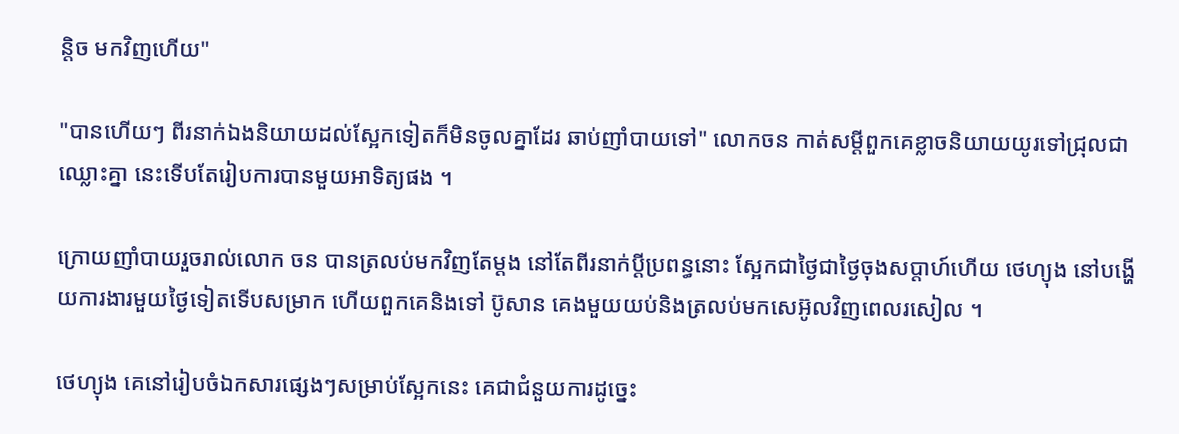ន្តិច មកវិញហើយ"

"បានហើយៗ ពីរនាក់ឯងនិយាយដល់ស្អែកទៀតក៏មិនចូលគ្នាដែរ ឆាប់ញាំបាយទៅ" លោកចន កាត់សម្តីពួកគេខ្លាចនិយាយយូរទៅជ្រុលជាឈ្លោះគ្នា នេះទើបតែរៀបការបានមួយអាទិត្យផង ។

ក្រោយញាំបាយរួចរាល់លោក ចន បានត្រលប់មកវិញតែម្តង នៅតែពីរនាក់ប្តីប្រពន្ធនោះ ស្អែកជាថ្ងៃជាថ្ងៃចុងសប្តាហ៍ហើយ ថេហ្យុង នៅបង្ហើយការងារមួយថ្ងៃទៀតទើបសម្រាក ហើយពួកគេនិងទៅ ប៊ូសាន គេងមួយយប់និងត្រលប់មកសេអ៊ូលវិញពេលរសៀល ។

ថេហ្យុង គេនៅរៀបចំឯកសារផ្សេងៗសម្រាប់ស្អែកនេះ គេជាជំនួយការដូច្នេះ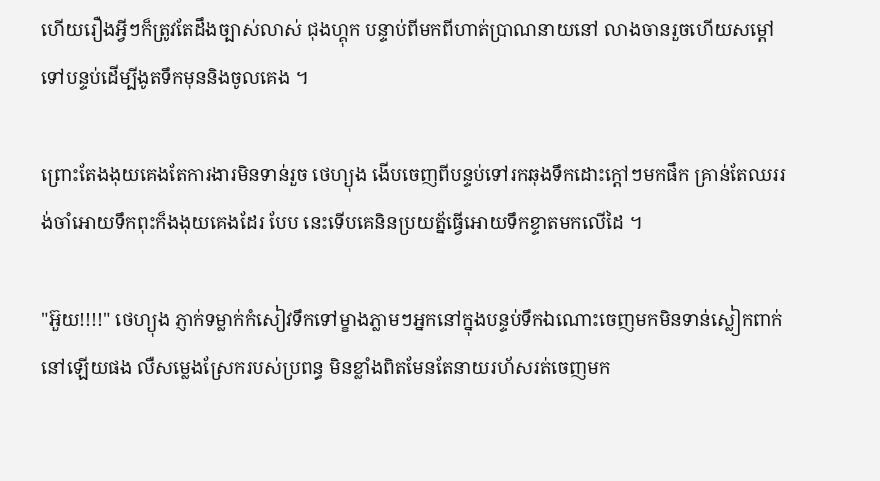ហើយរឿងអ្វីៗក៏ត្រូវតែដឹងច្បាស់លាស់ ជុងហ្គុក បន្ទាប់ពីមកពីហាត់ប្រាណនាយនៅ លាងចានរួចហើយសម្តៅទៅបន្ទប់ដើម្បីងូតទឹកមុននិងចូលគេង ។

ព្រោះតែងងុយគេងតែការងារមិនទាន់រួច ថេហ្យុង ងើបចេញពីបន្ទប់ទៅរកឆុងទឹកដោះក្តៅៗមកផឹក គ្រាន់តែឈររង់ចាំអោយទឹកពុះក៏ងងុយគេងដែរ បែប នេះទើបគេនិនប្រយត្ន័ធ្វើអោយទឹកខ្ទាតមកលើដៃ ។

"អ៊ួយ!!!!" ថេហ្យុង ភ្ញាក់ទម្លាក់កំសៀវទឹកទៅម្ខាងភ្លាមៗអ្នកនៅក្នុងបន្ទប់ទឹកឯណោះចេញមកមិនទាន់ស្លៀកពាក់នៅឡើយផង លឺសម្លេងស្រែករបស់ប្រពន្ធ មិនខ្លាំងពិតមែនតែនាយរហ័សរត់ចេញមក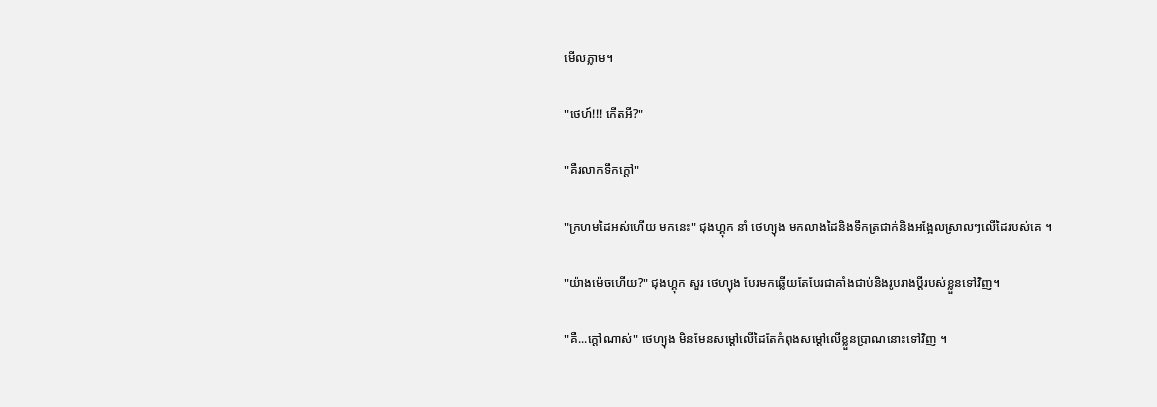មើលភ្លាម។

"ថេហ៍!!! កើតអី?"

"គឺរលាកទឹកក្តៅ"

"ក្រហមដៃអស់ហើយ មកនេះ" ជុងហ្គុក នាំ ថេហ្យុង មកលាងដៃនិងទឹកត្រជាក់និងអង្អែលស្រាលៗលើដៃរបស់គេ ។

"យ៉ាងម៉េចហើយ?" ជុងហ្គុក សួរ ថេហ្យុង បែរមកឆ្លើយតែបែរជាគាំងជាប់និងរូបរាងប្តីរបស់ខ្លួនទៅវិញ។

"គឺ...ក្តៅណាស់" ថេហ្យុង មិនមែនសម្តៅលើដៃតែកំពុងសម្តៅលើខ្លួនប្រាណនោះទៅវិញ ។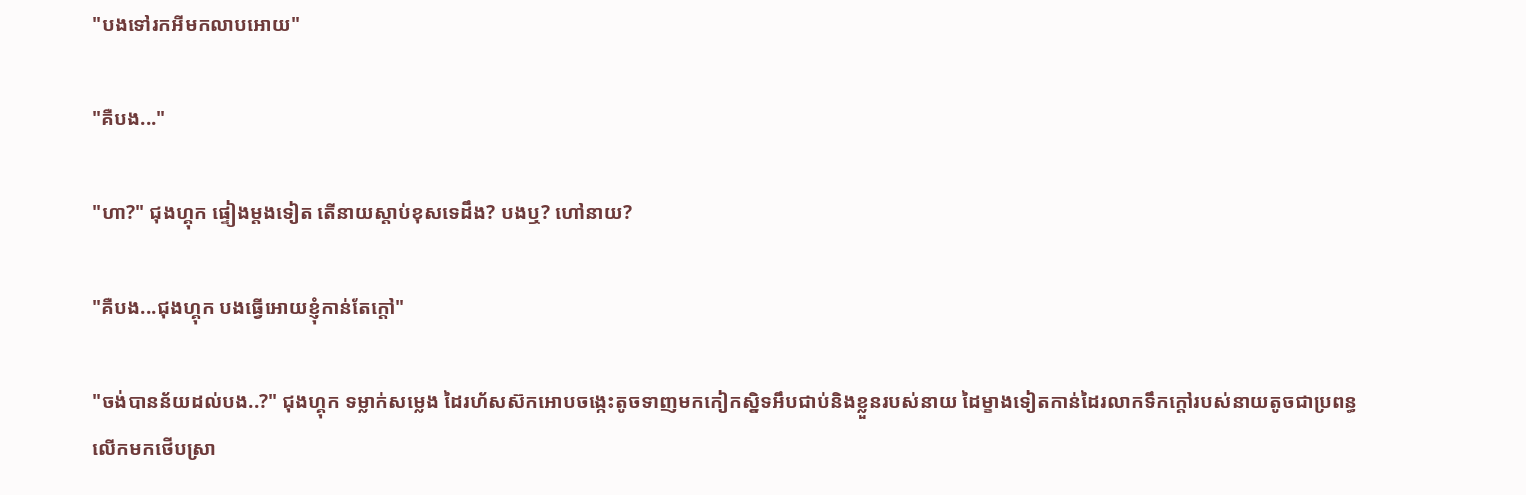"បងទៅរកអីមកលាបអោយ"

"គឺបង..."

"ហា?" ជុងហ្គុក ផ្ទៀងម្តងទៀត តើនាយស្តាប់ខុសទេដឹង? បងឬ? ហៅនាយ?

"គឺបង...ជុងហ្គុក បងធ្វើអោយខ្ញុំកាន់តែក្តៅ"

"ចង់បានន័យដល់បង..?" ជុងហ្គុក ទម្លាក់សម្លេង ដៃរហ័សស៊កអោបចង្កេះតូចទាញមកកៀកស្និទអឹបជាប់និងខ្លួនរបស់នាយ ដៃម្ខាងទៀតកាន់ដៃរលាកទឹកក្តៅរបស់នាយតូចជាប្រពន្ធលើកមកថើបស្រា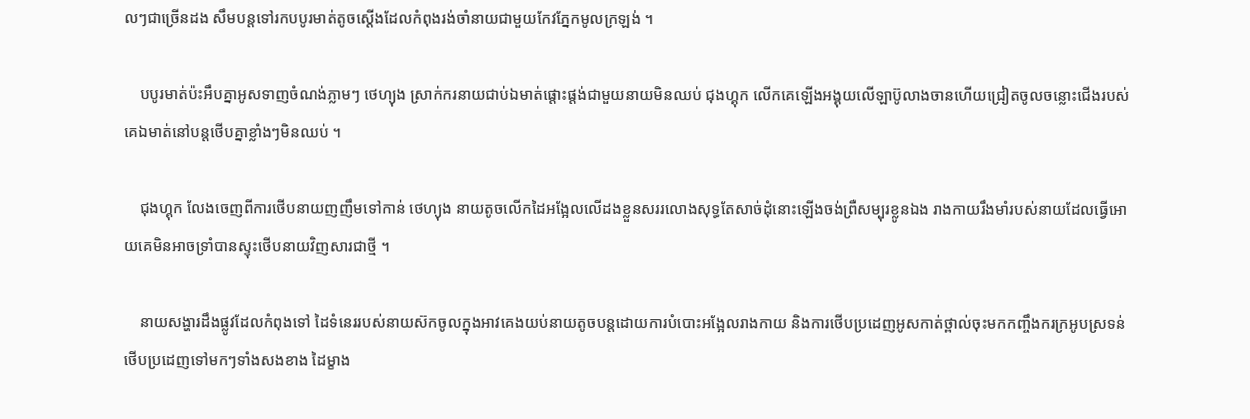លៗជាច្រើនដង សឹមបន្តទៅរកបបូរមាត់តូចស្តើងដែលកំពុងរង់ចាំនាយជាមួយកែវភ្នែកមូលក្រឡង់ ។

    បបូរមាត់ប៉ះអឹបគ្នាអូសទាញចំណង់ភ្លាមៗ ថេហ្យុង ស្រាក់ករនាយជាប់ឯមាត់ផ្តោះផ្តង់ជាមួយនាយមិនឈប់ ជុងហ្គុក លើកគេឡើងអង្គុយលើឡាប៊ូលាងចានហើយជ្រៀតចូលចន្លោះជើងរបស់គេឯមាត់នៅបន្តថើបគ្នាខ្លាំងៗមិនឈប់ ។

    ជុងហ្គុក លែងចេញពីការថើបនាយញញឹមទៅកាន់ ថេហ្យុង នាយតូចលើកដៃអង្អែលលើដងខ្លួនសររលោងសុទ្ធតែសាច់ដុំនោះឡើងចង់ព្រឺសម្បុរខ្លូនឯង រាងកាយរឹងមាំរបស់នាយដែលធ្វើអោយគេមិនអាចទ្រាំបានស្ទុះថើបនាយវិញសារជាថ្មី ។

    នាយសង្ហារដឹងផ្លូវដែលកំពុងទៅ ដៃទំនេររបស់នាយស៊កចូលក្នុងអាវគេងយប់នាយតូចបន្តដោយការបំបោះអង្អែលរាងកាយ និងការថើបប្រដេញអូសកាត់ថ្ពាល់ចុះមកកញ្ចឹងករក្រអូបស្រទន់ ថើបប្រដេញទៅមកៗទាំងសងខាង ដៃម្ខាង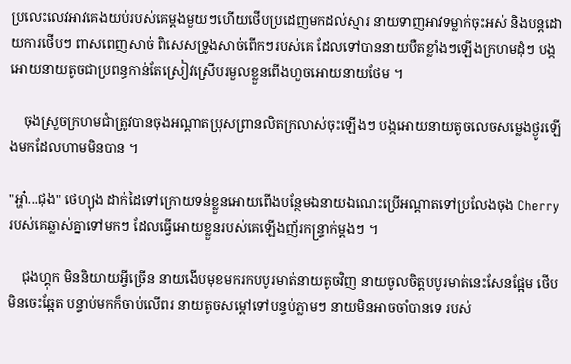ប្រលេះលេវអាវគេងយប់របស់គេម្តងមួយៗហើយថើបប្រដេញមកដល់ស្មារ នាយទាញអាវទម្លាក់ចុះអស់ និងបន្តដោយការថើបៗ ពាសពេញសាច់ ពិសេសទ្រូងសាច់ពើកៗរបស់គេ ដែលទៅបាននាយបឺតខ្លាំងៗឡើងក្រហមដុំៗ បង្កអោយនាយតូចជាប្រពន្ធកាន់តែស្រៀវស្រើបរមួលខ្លួនពើងហួចអោយនាយថែម ។

    ចុងស្រួចក្រហមជាំត្រូវបានចុងអណ្តាតប្រុសព្រានលិតក្រលាស់ចុះឡើងៗ បង្កអោយនាយតូចលេចសម្លេងថ្ងូរឡើងមកដែលហាមមិនបាន ។

"អ្ហា៎...ជុង" ថេហ្យុង ដាក់ដៃទៅក្រោយទន់ខ្លួនអោយពើងបន្ថែមឯនាយឯណេះប្រើអណ្តាតទៅប្រលែងចុង Cherry របស់គេឆ្លាស់គ្នាទៅមកៗ ដែលធ្វើអោយខ្លួនរបស់គេឡើងញ័រកន្ទ្រាក់ម្តងៗ ។

    ជុងហ្គុក មិននិយាយអ្វីច្រើន នាយងើបមុខមករកបបូរមាត់នាយតូចវិញ នាយចូលចិត្តបបូរមាត់នេះសែនផ្អែម ថើបមិនចេះឆ្អែត បន្ទាប់មកក៏ចាប់លើពរ នាយតូចសម្តៅទៅបន្ទប់ភ្លាមៗ នាយមិនអាចចាំបានទេ របស់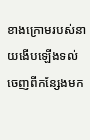ខាងក្រោមរបស់នាយងើបឡើងទល់ចេញពីកន្សែងមក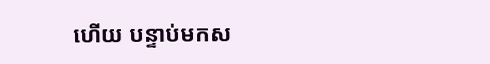ហើយ បន្ទាប់មកស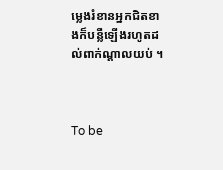ម្លេងរំខានអ្នកជិតខាងក៏បន្លឺឡើងរហូតដល់ពាក់ណ្តាលយប់ ។



To be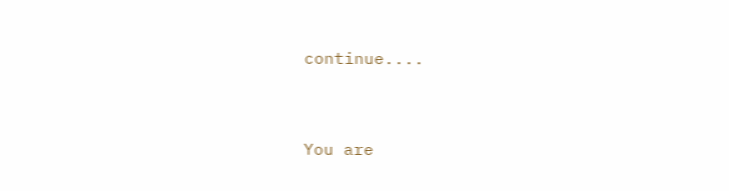continue....


You are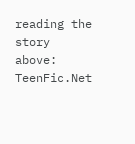reading the story above: TeenFic.Net